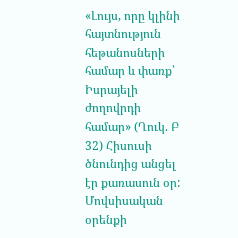«Լույս, որը կլինի հայտնություն հեթանոսների համար և փառք՝ Իսրայելի ժողովրդի համար» (Ղուկ. Բ 32) Հիսուսի ծնունդից անցել էր քառասուն օր: Մովսիսական օրենքի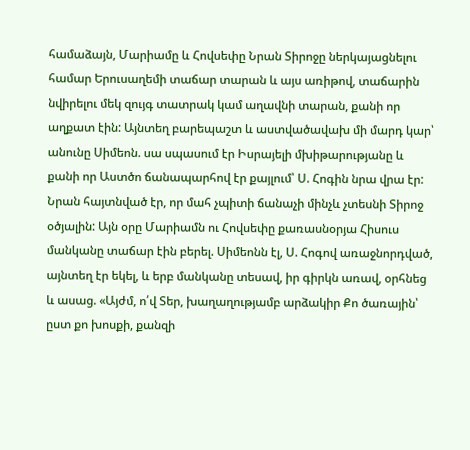համաձայն, Մարիամը և Հովսեփը Նրան Տիրոջը ներկայացնելու համար Երուսաղեմի տաճար տարան և այս առիթով, տաճարին նվիրելու մեկ զույգ տատրակ կամ աղավնի տարան, քանի որ աղքատ էին: Այնտեղ բարեպաշտ և աստվածավախ մի մարդ կար՝ անունը Սիմեոն. սա սպասում էր Իսրայելի մխիթարությանը և քանի որ Աստծո ճանապարհով էր քայլում՝ Ս. Հոգին նրա վրա էր: Նրան հայտնված էր, որ մահ չպիտի ճանաչի մինչև չտեսնի Տիրոջ օծյալին: Այն օրը Մարիամն ու Հովսեփը քառասնօրյա Հիսուս մանկանը տաճար էին բերել. Սիմեոնն էլ, Ս. Հոգով առաջնորդված, այնտեղ էր եկել, և երբ մանկանը տեսավ, իր գիրկն առավ, օրհնեց և ասաց. «Այժմ, ո՛վ Տեր, խաղաղությամբ արձակիր Քո ծառային՝ ըստ քո խոսքի, քանզի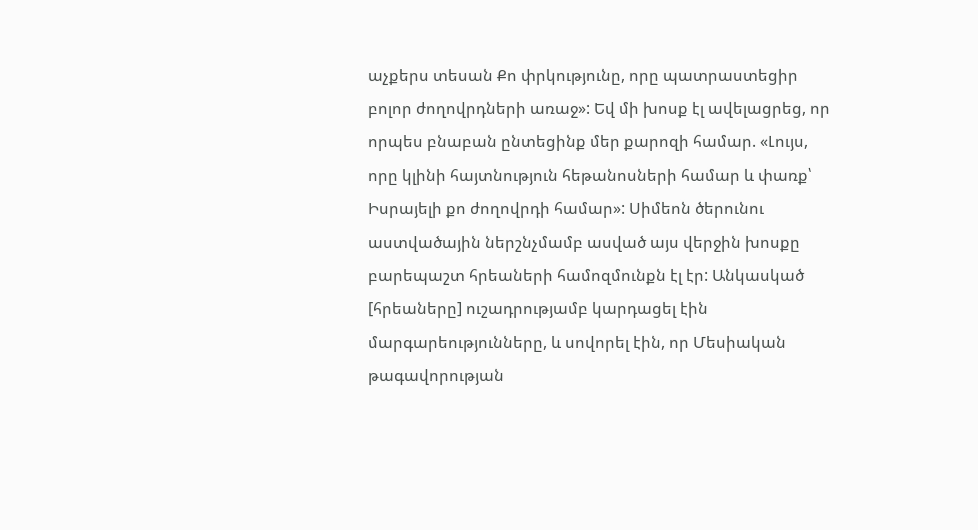աչքերս տեսան Քո փրկությունը, որը պատրաստեցիր բոլոր ժողովրդների առաջ»: Եվ մի խոսք էլ ավելացրեց, որ որպես բնաբան ընտեցինք մեր քարոզի համար. «Լույս, որը կլինի հայտնություն հեթանոսների համար և փառք՝ Իսրայելի քո ժողովրդի համար»: Սիմեոն ծերունու աստվածային ներշնչմամբ ասված այս վերջին խոսքը բարեպաշտ հրեաների համոզմունքն էլ էր: Անկասկած [հրեաները] ուշադրությամբ կարդացել էին մարգարեությունները, և սովորել էին, որ Մեսիական թագավորության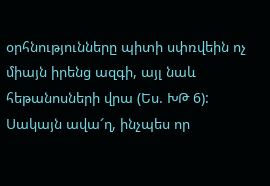օրհնությունները պիտի սփռվեին ոչ միայն իրենց ազգի, այլ նաև հեթանոսների վրա (Ես. ԽԹ 6): Սակայն ավա՜ղ, ինչպես որ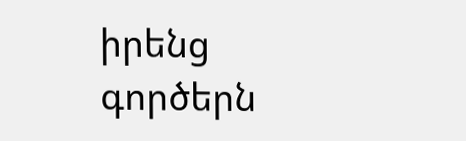իրենց գործերն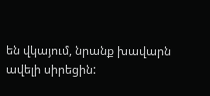են վկայում, նրանք խավարն ավելի սիրեցին: